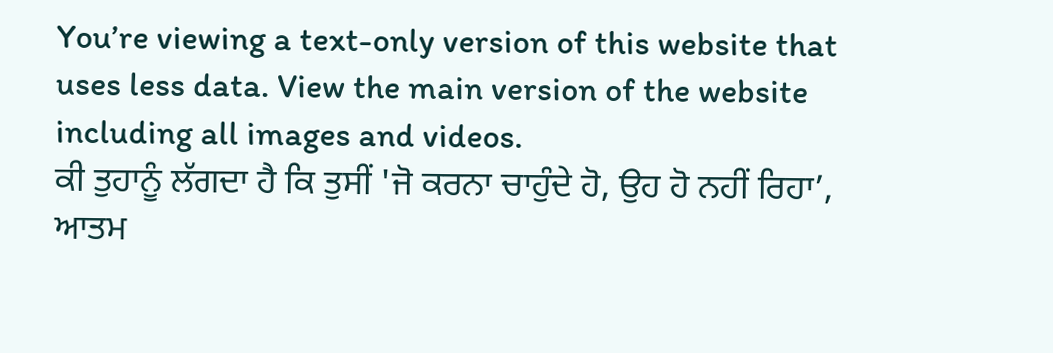You’re viewing a text-only version of this website that uses less data. View the main version of the website including all images and videos.
ਕੀ ਤੁਹਾਨੂੰ ਲੱਗਦਾ ਹੈ ਕਿ ਤੁਸੀਂ 'ਜੋ ਕਰਨਾ ਚਾਹੁੰਦੇ ਹੋ, ਉਹ ਹੋ ਨਹੀਂ ਰਿਹਾ’, ਆਤਮ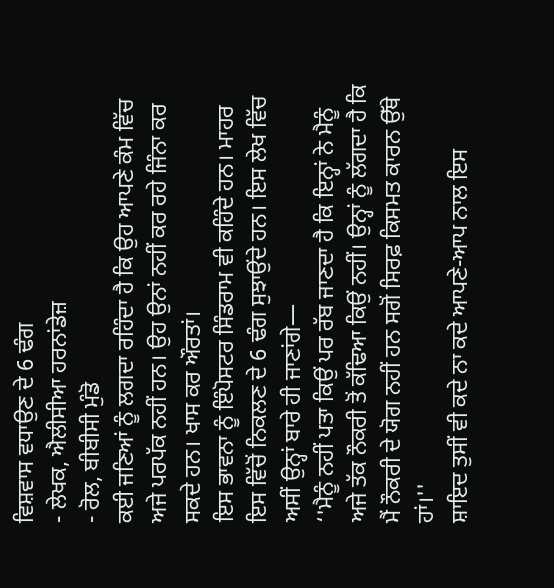ਵਿਸ਼ਵਾਸ ਵਧਾਉਣ ਦੇ 6 ਢੰਗ
- ਲੇਖਕ, ਐਲੀਸੀਆ ਹਰਨਾਂਡੇਜ਼
- ਰੋਲ, ਬੀਬੀਸੀ ਮੁੰਡੋ
ਕਈ ਜਣਿਆਂ ਨੂੰ ਲਗਦਾ ਰਹਿੰਦਾ ਹੈ ਕਿ ਉਹ ਆਪਣੇ ਕੰਮ ਵਿੱਚ ਅਜੇ ਪਰਪੱਕ ਨਹੀਂ ਹਨ। ਉਹ ਉਨਾਂ ਨਹੀਂ ਕਰ ਰਹੇ ਜਿੰਨਾ ਕਰ ਸਕਦੇ ਹਨ। ਖਾਸ ਕਰ ਔਰਤਾਂ।
ਇਸ ਭਾਵਨਾ ਨੂੰ ਇੰਪੋਸਟਰ ਸਿੰਡਰਾਮ ਵੀ ਕਹਿੰਦੇ ਹਨ। ਮਾਹਰ ਇਸ ਵਿੱਚੋਂ ਨਿਕਲਣ ਦੇ 6 ਢੰਗ ਸੁਝਾਉਂਦੇ ਹਨ। ਇਸ ਲੇਖ ਵਿੱਚ ਅਸੀਂ ਉਨ੍ਹਾਂ ਬਾਰੇ ਹੀ ਜਾਣਾਂਗੇ—
‘'ਮੈਨੂੰ ਨਹੀਂ ਪਤਾ ਕਿਉਂ ਪਰ ਰੱਬ ਜਾਣਦਾ ਹੈ ਕਿ ਇਨ੍ਹਾਂ ਨੇ ਮੈਨੂੰ ਅਜੇ ਤੱਕ ਨੌਕਰੀ ਤੋਂ ਕੱਢਿਆ ਕਿਉਂ ਨਹੀਂ। ਉਨ੍ਹਾਂ ਨੂੰ ਲੱਗਦਾ ਹੈ ਕਿ ਮੈਂ ਨੌਕਰੀ ਦੇ ਯੋਗ ਨਹੀਂ ਹਨ ਸਗੋਂ ਸਿਰਫ਼ ਕਿਸਮਤ ਕਾਰਨ ਉੱਥੇ ਹਾਂ।''
ਸ਼ਾਇਦ ਤੁਸੀਂ ਵੀ ਕਦੇ ਨਾ ਕਦੇ ਆਪਣੇ-ਆਪ ਨਾਲ ਇਸ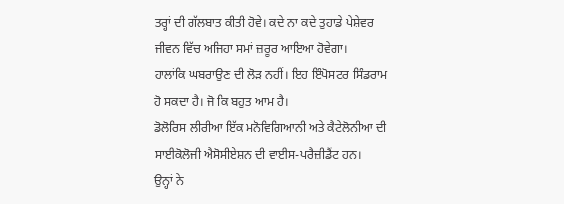ਤਰ੍ਹਾਂ ਦੀ ਗੱਲਬਾਤ ਕੀਤੀ ਹੋਵੇ। ਕਦੇ ਨਾ ਕਦੇ ਤੁਹਾਡੇ ਪੇਸ਼ੇਵਰ ਜੀਵਨ ਵਿੱਚ ਅਜਿਹਾ ਸਮਾਂ ਜ਼ਰੂਰ ਆਇਆ ਹੋਵੇਗਾ।
ਹਾਲਾਂਕਿ ਘਬਰਾਉਣ ਦੀ ਲੋੜ ਨਹੀਂ। ਇਹ ਇੰਪੋਸਟਰ ਸਿੰਡਰਾਮ ਹੋ ਸਕਦਾ ਹੈ। ਜੋ ਕਿ ਬਹੁਤ ਆਮ ਹੈ।
ਡੋਲੋਰਿਸ ਲੀਰੀਆ ਇੱਕ ਮਨੋਵਿਗਿਆਨੀ ਅਤੇ ਕੈਟੇਲੋਨੀਆ ਦੀ ਸਾਈਕੋਲੋਜੀ ਐਸੋਸੀਏਸ਼ਨ ਦੀ ਵਾਈਸ-ਪਰੈਜ਼ੀਡੈਂਟ ਹਨ।
ਉਨ੍ਹਾਂ ਨੇ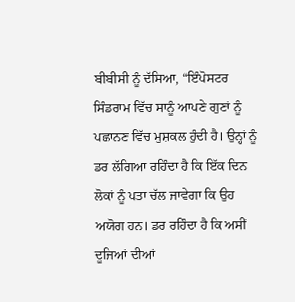ਬੀਬੀਸੀ ਨੂੰ ਦੱਸਿਆ, “ਇੰਪੋਸਟਰ ਸਿੰਡਰਾਮ ਵਿੱਚ ਸਾਨੂੰ ਆਪਣੇ ਗੁਣਾਂ ਨੂੰ ਪਛਾਨਣ ਵਿੱਚ ਮੁਸ਼ਕਲ ਹੁੰਦੀ ਹੈ। ਉਨ੍ਹਾਂ ਨੂੰ ਡਰ ਲੱਗਿਆ ਰਹਿੰਦਾ ਹੈ ਕਿ ਇੱਕ ਦਿਨ ਲੋਕਾਂ ਨੂੰ ਪਤਾ ਚੱਲ ਜਾਵੇਗਾ ਕਿ ਉਹ ਅਯੋਗ ਹਨ। ਡਰ ਰਹਿੰਦਾ ਹੈ ਕਿ ਅਸੀਂ ਦੂਜਿਆਂ ਦੀਆਂ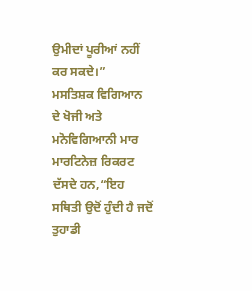ਉਮੀਦਾਂ ਪੂਰੀਆਂ ਨਹੀਂ ਕਰ ਸਕਦੇ।”
ਮਸਤਿਸ਼ਕ ਵਿਗਿਆਨ ਦੇ ਖੋਜੀ ਅਤੇ ਮਨੋਵਿਗਿਆਨੀ ਮਾਰ ਮਾਰਟਿਨੇਜ਼ ਰਿਕਰਟ ਦੱਸਦੇ ਹਨ,“ਇਹ ਸਥਿਤੀ ਉਦੋਂ ਹੁੰਦੀ ਹੈ ਜਦੋਂ ਤੁਹਾਡੀ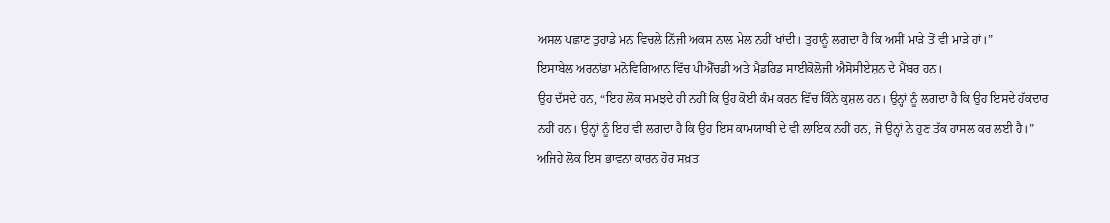ਅਸਲ ਪਛਾਣ ਤੁਹਾਡੇ ਮਨ ਵਿਚਲੇ ਨਿੱਜੀ ਅਕਸ ਨਾਲ ਮੇਲ ਨਹੀਂ ਖਾਂਦੀ। ਤੁਹਾਨੂੰ ਲਗਦਾ ਹੈ ਕਿ ਅਸੀਂ ਮਾੜੇ ਤੋਂ ਵੀ ਮਾੜੇ ਹਾਂ।”
ਇਸਾਬੇਲ ਅਰਨਾਂਡਾ ਮਨੋਵਿਗਿਆਨ ਵਿੱਚ ਪੀਐੱਚਡੀ ਅਤੇ ਮੈਡਰਿਡ ਸਾਈਕੋਲੋਜੀ ਐਸੋਸੀਏਸ਼ਨ ਦੇ ਮੈਂਬਰ ਹਨ।
ਉਹ ਦੱਸਦੇ ਹਨ, “ਇਹ ਲੋਕ ਸਮਝਦੇ ਹੀ ਨਹੀਂ ਕਿ ਉਹ ਕੋਈ ਕੰਮ ਕਰਨ ਵਿੱਚ ਕਿੰਨੇ ਕੁਸ਼ਲ ਹਨ। ਉਨ੍ਹਾਂ ਨੂੰ ਲਗਦਾ ਹੈ ਕਿ ਉਹ ਇਸਦੇ ਹੱਕਦਾਰ ਨਹੀਂ ਹਨ। ਉਨ੍ਹਾਂ ਨੂੰ ਇਹ ਵੀ ਲਗਦਾ ਹੈ ਕਿ ਉਹ ਇਸ ਕਾਮਯਾਬੀ ਦੇ ਵੀ ਲਾਇਕ ਨਹੀਂ ਹਨ, ਜੋ ਉਨ੍ਹਾਂ ਨੇ ਹੁਣ ਤੱਕ ਹਾਸਲ ਕਰ ਲਈ ਹੈ।”
ਅਜਿਹੇ ਲੋਕ ਇਸ ਭਾਵਨਾ ਕਾਰਨ ਹੋਰ ਸਖ਼ਤ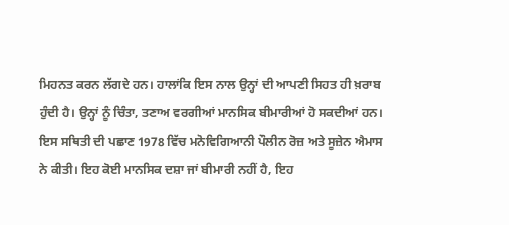ਮਿਹਨਤ ਕਰਨ ਲੱਗਦੇ ਹਨ। ਹਾਲਾਂਕਿ ਇਸ ਨਾਲ ਉਨ੍ਹਾਂ ਦੀ ਆਪਣੀ ਸਿਹਤ ਹੀ ਖ਼ਰਾਬ ਹੁੰਦੀ ਹੈ। ਉਨ੍ਹਾਂ ਨੂੰ ਚਿੰਤਾ, ਤਣਾਅ ਵਰਗੀਆਂ ਮਾਨਸਿਕ ਬੀਮਾਰੀਆਂ ਹੋ ਸਕਦੀਆਂ ਹਨ।
ਇਸ ਸਥਿਤੀ ਦੀ ਪਛਾਣ 1978 ਵਿੱਚ ਮਨੋਵਿਗਿਆਨੀ ਪੌਲੀਨ ਰੋਜ਼ ਅਤੇ ਸੂਜ਼ੇਨ ਐਮਾਸ ਨੇ ਕੀਤੀ। ਇਹ ਕੋਈ ਮਾਨਸਿਕ ਦਸ਼ਾ ਜਾਂ ਬੀਮਾਰੀ ਨਹੀਂ ਹੈ, ਇਹ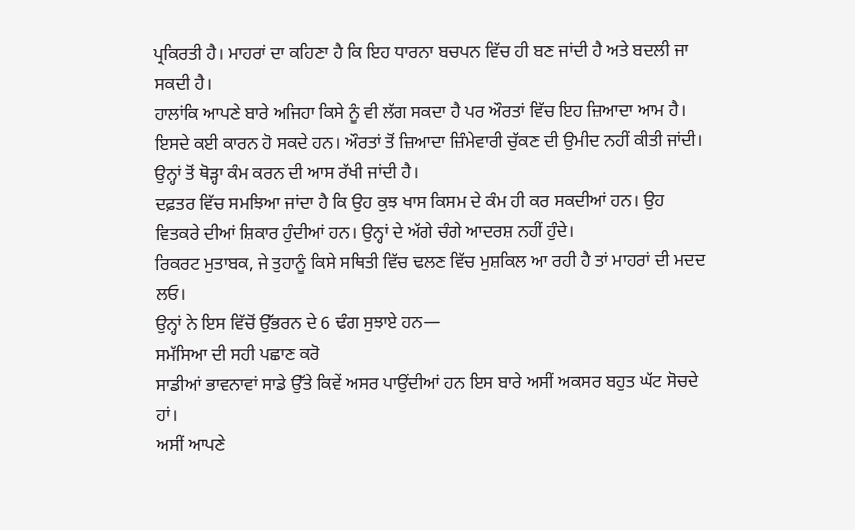ਪ੍ਰਕਿਰਤੀ ਹੈ। ਮਾਹਰਾਂ ਦਾ ਕਹਿਣਾ ਹੈ ਕਿ ਇਹ ਧਾਰਨਾ ਬਚਪਨ ਵਿੱਚ ਹੀ ਬਣ ਜਾਂਦੀ ਹੈ ਅਤੇ ਬਦਲੀ ਜਾ ਸਕਦੀ ਹੈ।
ਹਾਲਾਂਕਿ ਆਪਣੇ ਬਾਰੇ ਅਜਿਹਾ ਕਿਸੇ ਨੂੰ ਵੀ ਲੱਗ ਸਕਦਾ ਹੈ ਪਰ ਔਰਤਾਂ ਵਿੱਚ ਇਹ ਜ਼ਿਆਦਾ ਆਮ ਹੈ। ਇਸਦੇ ਕਈ ਕਾਰਨ ਹੋ ਸਕਦੇ ਹਨ। ਔਰਤਾਂ ਤੋਂ ਜ਼ਿਆਦਾ ਜ਼ਿੰਮੇਵਾਰੀ ਚੁੱਕਣ ਦੀ ਉਮੀਦ ਨਹੀਂ ਕੀਤੀ ਜਾਂਦੀ। ਉਨ੍ਹਾਂ ਤੋਂ ਥੋੜ੍ਹਾ ਕੰਮ ਕਰਨ ਦੀ ਆਸ ਰੱਖੀ ਜਾਂਦੀ ਹੈ।
ਦਫ਼ਤਰ ਵਿੱਚ ਸਮਝਿਆ ਜਾਂਦਾ ਹੈ ਕਿ ਉਹ ਕੁਝ ਖਾਸ ਕਿਸਮ ਦੇ ਕੰਮ ਹੀ ਕਰ ਸਕਦੀਆਂ ਹਨ। ਉਹ ਵਿਤਕਰੇ ਦੀਆਂ ਸ਼ਿਕਾਰ ਹੁੰਦੀਆਂ ਹਨ। ਉਨ੍ਹਾਂ ਦੇ ਅੱਗੇ ਚੰਗੇ ਆਦਰਸ਼ ਨਹੀਂ ਹੁੰਦੇ।
ਰਿਕਰਟ ਮੁਤਾਬਕ, ਜੇ ਤੁਹਾਨੂੰ ਕਿਸੇ ਸਥਿਤੀ ਵਿੱਚ ਢਲਣ ਵਿੱਚ ਮੁਸ਼ਕਿਲ ਆ ਰਹੀ ਹੈ ਤਾਂ ਮਾਹਰਾਂ ਦੀ ਮਦਦ ਲਓ।
ਉਨ੍ਹਾਂ ਨੇ ਇਸ ਵਿੱਚੋਂ ਉੱਭਰਨ ਦੇ 6 ਢੰਗ ਸੁਝਾਏ ਹਨ—
ਸਮੱਸਿਆ ਦੀ ਸਹੀ ਪਛਾਣ ਕਰੋ
ਸਾਡੀਆਂ ਭਾਵਨਾਵਾਂ ਸਾਡੇ ਉੱਤੇ ਕਿਵੇਂ ਅਸਰ ਪਾਉਂਦੀਆਂ ਹਨ ਇਸ ਬਾਰੇ ਅਸੀਂ ਅਕਸਰ ਬਹੁਤ ਘੱਟ ਸੋਚਦੇ ਹਾਂ।
ਅਸੀਂ ਆਪਣੇ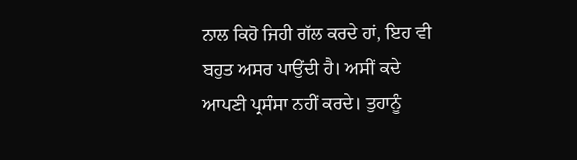ਨਾਲ ਕਿਹੋ ਜਿਹੀ ਗੱਲ ਕਰਦੇ ਹਾਂ, ਇਹ ਵੀ ਬਹੁਤ ਅਸਰ ਪਾਉਂਦੀ ਹੈ। ਅਸੀਂ ਕਦੇ ਆਪਣੀ ਪ੍ਰਸੰਸਾ ਨਹੀਂ ਕਰਦੇ। ਤੁਹਾਨੂੰ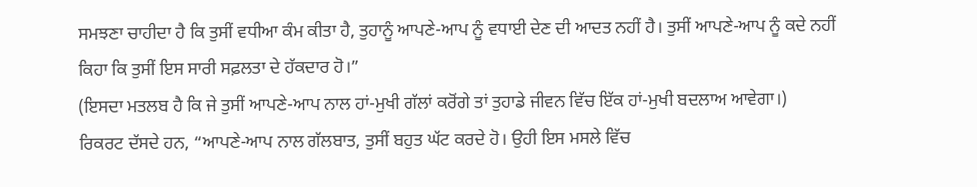ਸਮਝਣਾ ਚਾਹੀਦਾ ਹੈ ਕਿ ਤੁਸੀਂ ਵਧੀਆ ਕੰਮ ਕੀਤਾ ਹੈ, ਤੁਹਾਨੂੰ ਆਪਣੇ-ਆਪ ਨੂੰ ਵਧਾਈ ਦੇਣ ਦੀ ਆਦਤ ਨਹੀਂ ਹੈ। ਤੁਸੀਂ ਆਪਣੇ-ਆਪ ਨੂੰ ਕਦੇ ਨਹੀਂ ਕਿਹਾ ਕਿ ਤੁਸੀਂ ਇਸ ਸਾਰੀ ਸਫ਼ਲਤਾ ਦੇ ਹੱਕਦਾਰ ਹੋ।”
(ਇਸਦਾ ਮਤਲਬ ਹੈ ਕਿ ਜੇ ਤੁਸੀਂ ਆਪਣੇ-ਆਪ ਨਾਲ ਹਾਂ-ਮੁਖੀ ਗੱਲਾਂ ਕਰੋਂਗੇ ਤਾਂ ਤੁਹਾਡੇ ਜੀਵਨ ਵਿੱਚ ਇੱਕ ਹਾਂ-ਮੁਖੀ ਬਦਲਾਅ ਆਵੇਗਾ।)
ਰਿਕਰਟ ਦੱਸਦੇ ਹਨ, “ਆਪਣੇ-ਆਪ ਨਾਲ ਗੱਲਬਾਤ, ਤੁਸੀਂ ਬਹੁਤ ਘੱਟ ਕਰਦੇ ਹੋ। ਉਹੀ ਇਸ ਮਸਲੇ ਵਿੱਚ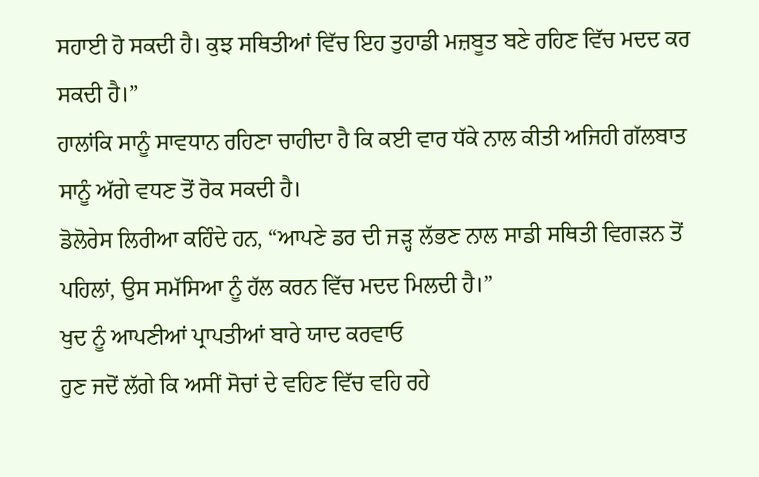ਸਹਾਈ ਹੋ ਸਕਦੀ ਹੈ। ਕੁਝ ਸਥਿਤੀਆਂ ਵਿੱਚ ਇਹ ਤੁਹਾਡੀ ਮਜ਼ਬੂਤ ਬਣੇ ਰਹਿਣ ਵਿੱਚ ਮਦਦ ਕਰ ਸਕਦੀ ਹੈ।”
ਹਾਲਾਂਕਿ ਸਾਨੂੰ ਸਾਵਧਾਨ ਰਹਿਣਾ ਚਾਹੀਦਾ ਹੈ ਕਿ ਕਈ ਵਾਰ ਧੱਕੇ ਨਾਲ ਕੀਤੀ ਅਜਿਹੀ ਗੱਲਬਾਤ ਸਾਨੂੰ ਅੱਗੇ ਵਧਣ ਤੋਂ ਰੋਕ ਸਕਦੀ ਹੈ।
ਡੋਲੋਰੇਸ ਲਿਰੀਆ ਕਹਿੰਦੇ ਹਨ, “ਆਪਣੇ ਡਰ ਦੀ ਜੜ੍ਹ ਲੱਭਣ ਨਾਲ ਸਾਡੀ ਸਥਿਤੀ ਵਿਗੜਨ ਤੋਂ ਪਹਿਲਾਂ, ਉਸ ਸਮੱਸਿਆ ਨੂੰ ਹੱਲ ਕਰਨ ਵਿੱਚ ਮਦਦ ਮਿਲਦੀ ਹੈ।”
ਖੁਦ ਨੂੰ ਆਪਣੀਆਂ ਪ੍ਰਾਪਤੀਆਂ ਬਾਰੇ ਯਾਦ ਕਰਵਾਓ
ਹੁਣ ਜਦੋਂ ਲੱਗੇ ਕਿ ਅਸੀਂ ਸੋਚਾਂ ਦੇ ਵਹਿਣ ਵਿੱਚ ਵਹਿ ਰਹੇ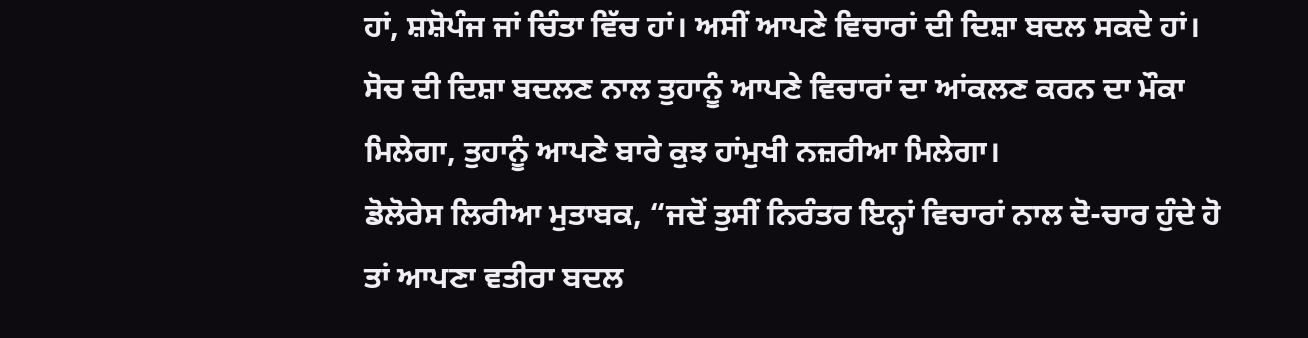ਹਾਂ, ਸ਼ਸ਼ੋਪੰਜ ਜਾਂ ਚਿੰਤਾ ਵਿੱਚ ਹਾਂ। ਅਸੀਂ ਆਪਣੇ ਵਿਚਾਰਾਂ ਦੀ ਦਿਸ਼ਾ ਬਦਲ ਸਕਦੇ ਹਾਂ।
ਸੋਚ ਦੀ ਦਿਸ਼ਾ ਬਦਲਣ ਨਾਲ ਤੁਹਾਨੂੰ ਆਪਣੇ ਵਿਚਾਰਾਂ ਦਾ ਆਂਕਲਣ ਕਰਨ ਦਾ ਮੌਕਾ ਮਿਲੇਗਾ, ਤੁਹਾਨੂੰ ਆਪਣੇ ਬਾਰੇ ਕੁਝ ਹਾਂਮੁਖੀ ਨਜ਼ਰੀਆ ਮਿਲੇਗਾ।
ਡੋਲੋਰੇਸ ਲਿਰੀਆ ਮੁਤਾਬਕ, “ਜਦੋਂ ਤੁਸੀਂ ਨਿਰੰਤਰ ਇਨ੍ਹਾਂ ਵਿਚਾਰਾਂ ਨਾਲ ਦੋ-ਚਾਰ ਹੁੰਦੇ ਹੋ ਤਾਂ ਆਪਣਾ ਵਤੀਰਾ ਬਦਲ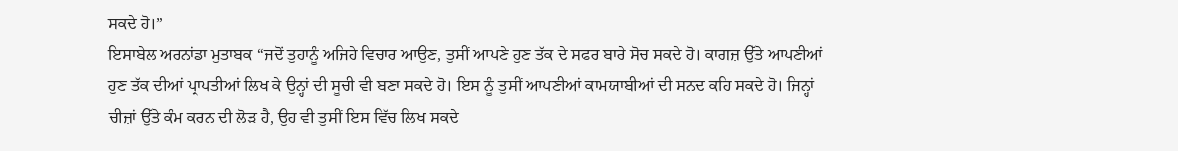ਸਕਦੇ ਹੋ।”
ਇਸਾਬੇਲ ਅਰਨਾਂਡਾ ਮੁਤਾਬਕ “ਜਦੋਂ ਤੁਹਾਨੂੰ ਅਜਿਹੇ ਵਿਚਾਰ ਆਉਣ, ਤੁਸੀਂ ਆਪਣੇ ਹੁਣ ਤੱਕ ਦੇ ਸਫਰ ਬਾਰੇ ਸੋਚ ਸਕਦੇ ਹੋ। ਕਾਗਜ਼ ਉੱਤੇ ਆਪਣੀਆਂ ਹੁਣ ਤੱਕ ਦੀਆਂ ਪ੍ਰਾਪਤੀਆਂ ਲਿਖ ਕੇ ਉਨ੍ਹਾਂ ਦੀ ਸੂਚੀ ਵੀ ਬਣਾ ਸਕਦੇ ਹੋ। ਇਸ ਨੂੰ ਤੁਸੀਂ ਆਪਣੀਆਂ ਕਾਮਯਾਬੀਆਂ ਦੀ ਸਨਦ ਕਹਿ ਸਕਦੇ ਹੋ। ਜਿਨ੍ਹਾਂ ਚੀਜ਼ਾਂ ਉੱਤੇ ਕੰਮ ਕਰਨ ਦੀ ਲੋੜ ਹੈ, ਉਹ ਵੀ ਤੁਸੀਂ ਇਸ ਵਿੱਚ ਲਿਖ ਸਕਦੇ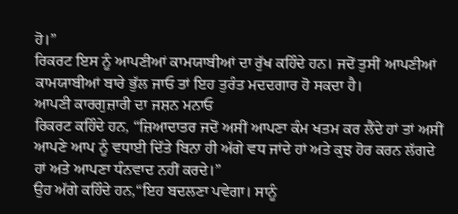ਹੋ।”
ਰਿਕਰਟ ਇਸ ਨੂੰ ਆਪਣੀਆਂ ਕਾਮਯਾਬੀਆਂ ਦਾ ਰੁੱਖ ਕਹਿੰਦੇ ਹਨ। ਜਦੋਂ ਤੁਸੀਂ ਆਪਣੀਆਂ ਕਾਮਯਾਬੀਆਂ ਬਾਰੇ ਭੁੱਲ ਜਾਓ ਤਾਂ ਇਹ ਤੁਰੰਤ ਮਦਦਗਾਰ ਹੋ ਸਕਦਾ ਹੈ।
ਆਪਣੀ ਕਾਰਗੁਜ਼ਾਰੀ ਦਾ ਜਸ਼ਨ ਮਨਾਓ
ਰਿਕਰਟ ਕਹਿੰਦੇ ਹਨ, “ਜ਼ਿਆਦਾਤਰ ਜਦੋਂ ਅਸੀਂ ਆਪਣਾ ਕੰਮ ਖਤਮ ਕਰ ਲੈਂਦੇ ਹਾਂ ਤਾਂ ਅਸੀਂ ਆਪਣੇ ਆਪ ਨੂੰ ਵਧਾਈ ਦਿੱਤੇ ਬਿਨਾ ਹੀ ਅੱਗੇ ਵਧ ਜਾਂਦੇ ਹਾਂ ਅਤੇ ਕੁਝ ਹੋਰ ਕਰਨ ਲੱਗਦੇ ਹਾਂ ਅਤੇ ਆਪਣਾ ਧੰਨਵਾਦ ਨਹੀਂ ਕਰਦੇ।”
ਉਹ ਅੱਗੇ ਕਹਿੰਦੇ ਹਨ,“ਇਹ ਬਦਲਣਾ ਪਵੇਗਾ। ਸਾਨੂੰ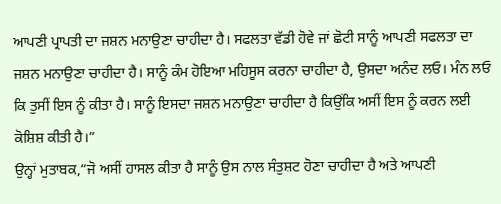ਆਪਣੀ ਪ੍ਰਾਪਤੀ ਦਾ ਜਸ਼ਨ ਮਨਾਉਣਾ ਚਾਹੀਦਾ ਹੈ। ਸਫਲਤਾ ਵੱਡੀ ਹੋਵੇ ਜਾਂ ਛੋਟੀ ਸਾਨੂੰ ਆਪਣੀ ਸਫਲਤਾ ਦਾ ਜਸ਼ਨ ਮਨਾਉਣਾ ਚਾਹੀਦਾ ਹੈ। ਸਾਨੂੰ ਕੰਮ ਹੋਇਆ ਮਹਿਸੂਸ ਕਰਨਾ ਚਾਹੀਦਾ ਹੈ, ਉਸਦਾ ਅਨੰਦ ਲਓ। ਮੰਨ ਲਓ ਕਿ ਤੁਸੀਂ ਇਸ ਨੂੰ ਕੀਤਾ ਹੈ। ਸਾਨੂੰ ਇਸਦਾ ਜਸ਼ਨ ਮਨਾਉਣਾ ਚਾਹੀਦਾ ਹੈ ਕਿਉਂਕਿ ਅਸੀਂ ਇਸ ਨੂੰ ਕਰਨ ਲਈ ਕੋਸ਼ਿਸ਼ ਕੀਤੀ ਹੈ।”
ਉਨ੍ਹਾਂ ਮੁਤਾਬਕ,“ਜੋ ਅਸੀਂ ਹਾਸਲ ਕੀਤਾ ਹੈ ਸਾਨੂੰ ਉਸ ਨਾਲ ਸੰਤੁਸ਼ਟ ਹੋਣਾ ਚਾਹੀਦਾ ਹੈ ਅਤੇ ਆਪਣੀ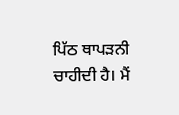ਪਿੱਠ ਥਾਪੜਨੀ ਚਾਹੀਦੀ ਹੈ। ਮੈਂ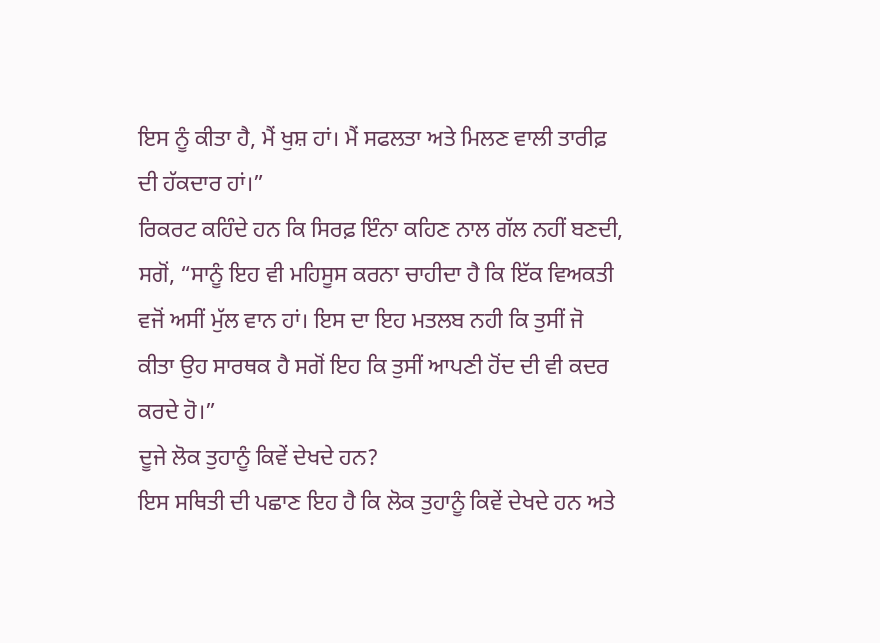ਇਸ ਨੂੰ ਕੀਤਾ ਹੈ, ਮੈਂ ਖੁਸ਼ ਹਾਂ। ਮੈਂ ਸਫਲਤਾ ਅਤੇ ਮਿਲਣ ਵਾਲੀ ਤਾਰੀਫ਼ ਦੀ ਹੱਕਦਾਰ ਹਾਂ।”
ਰਿਕਰਟ ਕਹਿੰਦੇ ਹਨ ਕਿ ਸਿਰਫ਼ ਇੰਨਾ ਕਹਿਣ ਨਾਲ ਗੱਲ ਨਹੀਂ ਬਣਦੀ, ਸਗੋਂ, “ਸਾਨੂੰ ਇਹ ਵੀ ਮਹਿਸੂਸ ਕਰਨਾ ਚਾਹੀਦਾ ਹੈ ਕਿ ਇੱਕ ਵਿਅਕਤੀ ਵਜੋਂ ਅਸੀਂ ਮੁੱਲ ਵਾਨ ਹਾਂ। ਇਸ ਦਾ ਇਹ ਮਤਲਬ ਨਹੀ ਕਿ ਤੁਸੀਂ ਜੋ ਕੀਤਾ ਉਹ ਸਾਰਥਕ ਹੈ ਸਗੋਂ ਇਹ ਕਿ ਤੁਸੀਂ ਆਪਣੀ ਹੋਂਦ ਦੀ ਵੀ ਕਦਰ ਕਰਦੇ ਹੋ।”
ਦੂਜੇ ਲੋਕ ਤੁਹਾਨੂੰ ਕਿਵੇਂ ਦੇਖਦੇ ਹਨ?
ਇਸ ਸਥਿਤੀ ਦੀ ਪਛਾਣ ਇਹ ਹੈ ਕਿ ਲੋਕ ਤੁਹਾਨੂੰ ਕਿਵੇਂ ਦੇਖਦੇ ਹਨ ਅਤੇ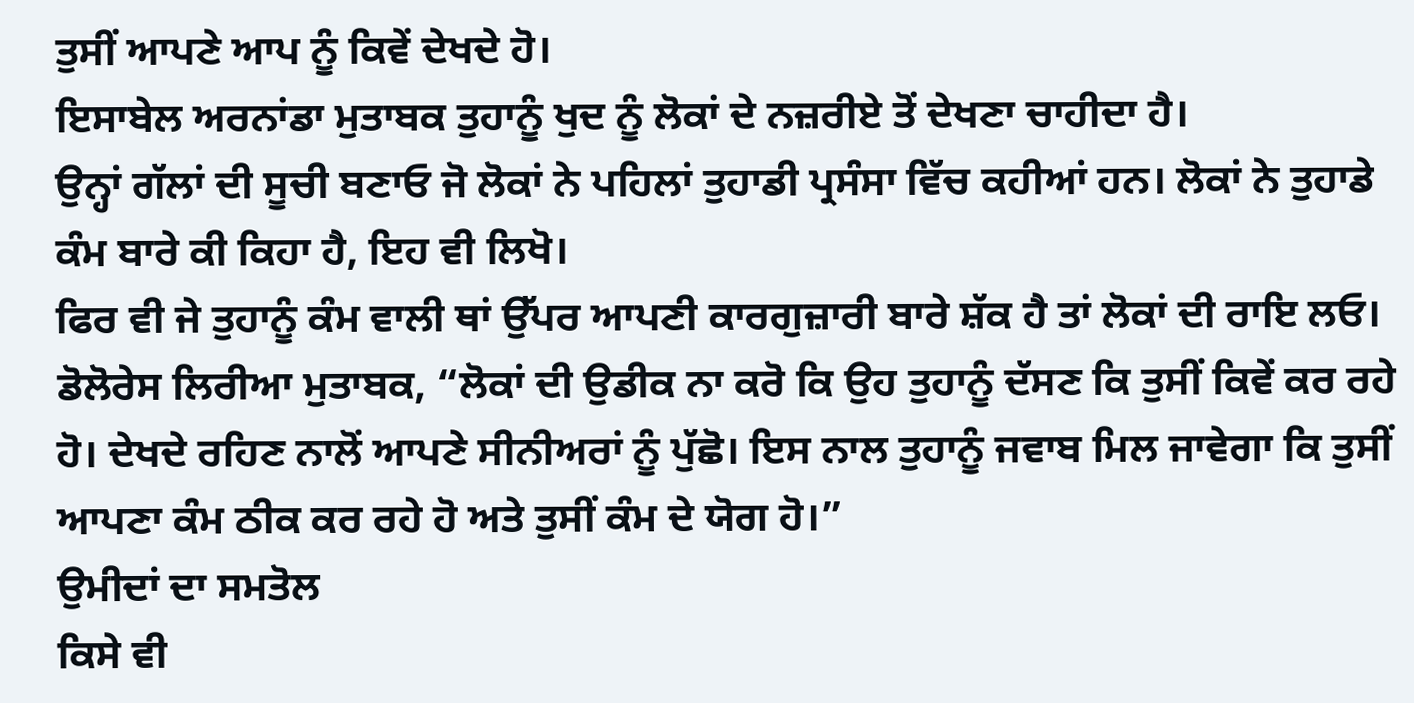ਤੁਸੀਂ ਆਪਣੇ ਆਪ ਨੂੰ ਕਿਵੇਂ ਦੇਖਦੇ ਹੋ।
ਇਸਾਬੇਲ ਅਰਨਾਂਡਾ ਮੁਤਾਬਕ ਤੁਹਾਨੂੰ ਖੁਦ ਨੂੰ ਲੋਕਾਂ ਦੇ ਨਜ਼ਰੀਏ ਤੋਂ ਦੇਖਣਾ ਚਾਹੀਦਾ ਹੈ।
ਉਨ੍ਹਾਂ ਗੱਲਾਂ ਦੀ ਸੂਚੀ ਬਣਾਓ ਜੋ ਲੋਕਾਂ ਨੇ ਪਹਿਲਾਂ ਤੁਹਾਡੀ ਪ੍ਰਸੰਸਾ ਵਿੱਚ ਕਹੀਆਂ ਹਨ। ਲੋਕਾਂ ਨੇ ਤੁਹਾਡੇ ਕੰਮ ਬਾਰੇ ਕੀ ਕਿਹਾ ਹੈ, ਇਹ ਵੀ ਲਿਖੋ।
ਫਿਰ ਵੀ ਜੇ ਤੁਹਾਨੂੰ ਕੰਮ ਵਾਲੀ ਥਾਂ ਉੱਪਰ ਆਪਣੀ ਕਾਰਗੁਜ਼ਾਰੀ ਬਾਰੇ ਸ਼ੱਕ ਹੈ ਤਾਂ ਲੋਕਾਂ ਦੀ ਰਾਇ ਲਓ।
ਡੋਲੋਰੇਸ ਲਿਰੀਆ ਮੁਤਾਬਕ, “ਲੋਕਾਂ ਦੀ ਉਡੀਕ ਨਾ ਕਰੋ ਕਿ ਉਹ ਤੁਹਾਨੂੰ ਦੱਸਣ ਕਿ ਤੁਸੀਂ ਕਿਵੇਂ ਕਰ ਰਹੇ ਹੋ। ਦੇਖਦੇ ਰਹਿਣ ਨਾਲੋਂ ਆਪਣੇ ਸੀਨੀਅਰਾਂ ਨੂੰ ਪੁੱਛੋ। ਇਸ ਨਾਲ ਤੁਹਾਨੂੰ ਜਵਾਬ ਮਿਲ ਜਾਵੇਗਾ ਕਿ ਤੁਸੀਂ ਆਪਣਾ ਕੰਮ ਠੀਕ ਕਰ ਰਹੇ ਹੋ ਅਤੇ ਤੁਸੀਂ ਕੰਮ ਦੇ ਯੋਗ ਹੋ।”
ਉਮੀਦਾਂ ਦਾ ਸਮਤੋਲ
ਕਿਸੇ ਵੀ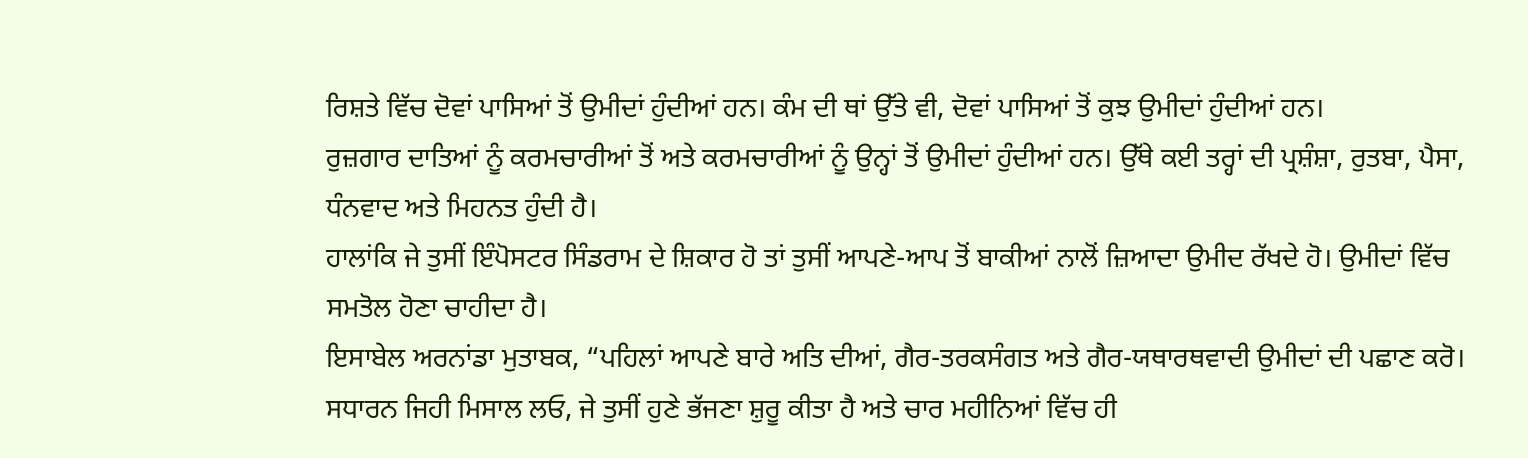ਰਿਸ਼ਤੇ ਵਿੱਚ ਦੋਵਾਂ ਪਾਸਿਆਂ ਤੋਂ ਉਮੀਦਾਂ ਹੁੰਦੀਆਂ ਹਨ। ਕੰਮ ਦੀ ਥਾਂ ਉੱਤੇ ਵੀ, ਦੋਵਾਂ ਪਾਸਿਆਂ ਤੋਂ ਕੁਝ ਉਮੀਦਾਂ ਹੁੰਦੀਆਂ ਹਨ।
ਰੁਜ਼ਗਾਰ ਦਾਤਿਆਂ ਨੂੰ ਕਰਮਚਾਰੀਆਂ ਤੋਂ ਅਤੇ ਕਰਮਚਾਰੀਆਂ ਨੂੰ ਉਨ੍ਹਾਂ ਤੋਂ ਉਮੀਦਾਂ ਹੁੰਦੀਆਂ ਹਨ। ਉੱਥੇ ਕਈ ਤਰ੍ਹਾਂ ਦੀ ਪ੍ਰਸ਼ੰਸ਼ਾ, ਰੁਤਬਾ, ਪੈਸਾ, ਧੰਨਵਾਦ ਅਤੇ ਮਿਹਨਤ ਹੁੰਦੀ ਹੈ।
ਹਾਲਾਂਕਿ ਜੇ ਤੁਸੀਂ ਇੰਪੋਸਟਰ ਸਿੰਡਰਾਮ ਦੇ ਸ਼ਿਕਾਰ ਹੋ ਤਾਂ ਤੁਸੀਂ ਆਪਣੇ-ਆਪ ਤੋਂ ਬਾਕੀਆਂ ਨਾਲੋਂ ਜ਼ਿਆਦਾ ਉਮੀਦ ਰੱਖਦੇ ਹੋ। ਉਮੀਦਾਂ ਵਿੱਚ ਸਮਤੋਲ ਹੋਣਾ ਚਾਹੀਦਾ ਹੈ।
ਇਸਾਬੇਲ ਅਰਨਾਂਡਾ ਮੁਤਾਬਕ, “ਪਹਿਲਾਂ ਆਪਣੇ ਬਾਰੇ ਅਤਿ ਦੀਆਂ, ਗੈਰ-ਤਰਕਸੰਗਤ ਅਤੇ ਗੈਰ-ਯਥਾਰਥਵਾਦੀ ਉਮੀਦਾਂ ਦੀ ਪਛਾਣ ਕਰੋ। ਸਧਾਰਨ ਜਿਹੀ ਮਿਸਾਲ ਲਓ, ਜੇ ਤੁਸੀਂ ਹੁਣੇ ਭੱਜਣਾ ਸ਼ੁਰੂ ਕੀਤਾ ਹੈ ਅਤੇ ਚਾਰ ਮਹੀਨਿਆਂ ਵਿੱਚ ਹੀ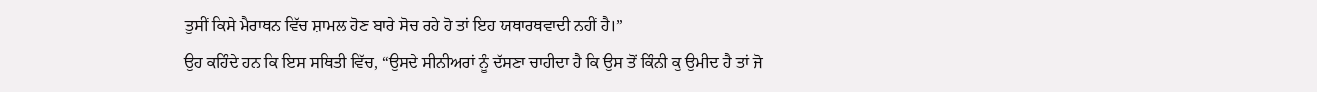ਤੁਸੀਂ ਕਿਸੇ ਮੈਰਾਥਨ ਵਿੱਚ ਸ਼ਾਮਲ ਹੋਣ ਬਾਰੇ ਸੋਚ ਰਹੇ ਹੋ ਤਾਂ ਇਹ ਯਥਾਰਥਵਾਦੀ ਨਹੀਂ ਹੈ।”
ਉਹ ਕਹਿੰਦੇ ਹਨ ਕਿ ਇਸ ਸਥਿਤੀ ਵਿੱਚ, “ਉਸਦੇ ਸੀਨੀਅਰਾਂ ਨੂੰ ਦੱਸਣਾ ਚਾਹੀਦਾ ਹੈ ਕਿ ਉਸ ਤੋਂ ਕਿੰਨੀ ਕੁ ਉਮੀਦ ਹੈ ਤਾਂ ਜੋ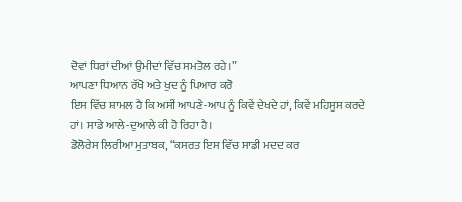ਦੋਵਾਂ ਧਿਰਾਂ ਦੀਆਂ ਉਮੀਦਾਂ ਵਿੱਚ ਸਮਤੋਲ ਰਹੇ।”
ਆਪਣਾ ਧਿਆਨ ਰੱਖੋ ਅਤੇ ਖੁਦ ਨੂੰ ਪਿਆਰ ਕਰੋ
ਇਸ ਵਿੱਚ ਸ਼ਾਮਲ ਹੈ ਕਿ ਅਸੀਂ ਆਪਣੇ-ਆਪ ਨੂੰ ਕਿਵੇਂ ਦੇਖਦੇ ਹਾਂ, ਕਿਵੇਂ ਮਹਿਸੂਸ ਕਰਦੇ ਹਾਂ। ਸਾਡੇ ਆਲੇ-ਦੁਆਲੇ ਕੀ ਹੋ ਰਿਹਾ ਹੈ।
ਡੋਲੋਰੇਸ ਲਿਰੀਆ ਮੁਤਾਬਕ, “ਕਸਰਤ ਇਸ ਵਿੱਚ ਸਾਡੀ ਮਦਦ ਕਰ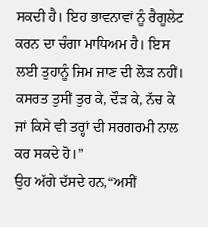ਸਕਦੀ ਹੈ। ਇਹ ਭਾਵਨਾਵਾਂ ਨੂੰ ਰੈਗੂਲੇਟ ਕਰਨ ਦਾ ਚੰਗਾ ਮਾਧਿਅਮ ਹੈ। ਇਸ ਲਈ ਤੁਹਾਨੂੰ ਜਿਮ ਜਾਣ ਦੀ ਲੋੜ ਨਹੀਂ। ਕਸਰਤ ਤੁਸੀਂ ਤੁਰ ਕੇ, ਦੌੜ ਕੇ, ਨੱਚ ਕੇ ਜਾਂ ਕਿਸੇ ਵੀ ਤਰ੍ਹਾਂ ਦੀ ਸਰਗਰਮੀ ਨਾਲ ਕਰ ਸਕਦੇ ਹੋ।”
ਉਹ ਅੱਗੇ ਦੱਸਦੇ ਹਨ,“ਅਸੀਂ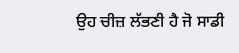ਉਹ ਚੀਜ਼ ਲੱਭਣੀ ਹੈ ਜੋ ਸਾਡੀ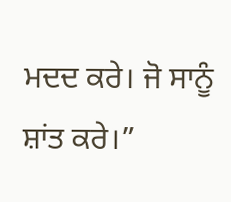ਮਦਦ ਕਰੇ। ਜੋ ਸਾਨੂੰ ਸ਼ਾਂਤ ਕਰੇ।”